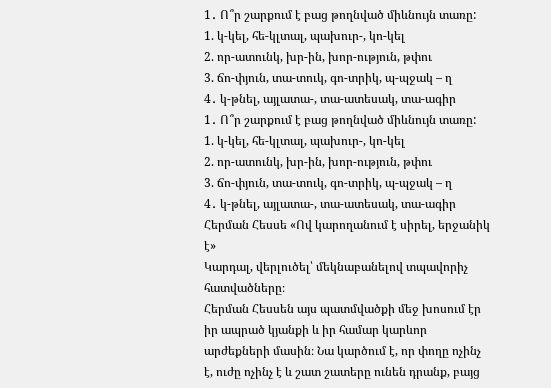1․ Ո՞ր շարքում է բաց թողնված միևնույն տառը:
1. կ-կել, հե-կլտալ, պախուր-, կո-կել
2. որ-ատունկ, խր-ին, խոր-ություն, թփու
3. ճո-փյուն, տա-տուկ, գո-տրիկ, պ-պջակ – ղ
4․ կ-թնել, այլատա-, տա-ատեսակ, տա-ագիր
1․ Ո՞ր շարքում է բաց թողնված միևնույն տառը:
1. կ-կել, հե-կլտալ, պախուր-, կո-կել
2. որ-ատունկ, խր-ին, խոր-ություն, թփու
3. ճո-փյուն, տա-տուկ, գո-տրիկ, պ-պջակ – ղ
4․ կ-թնել, այլատա-, տա-ատեսակ, տա-ագիր
Հերման Հեսսե «Ով կարողանում է սիրել, երջանիկ է»
Կարդալ, վերլուծել՝ մեկնաբանելով տպավորիչ հատվածները։
Հերման Հեսսեն այս պատմվածքի մեջ խոսում էր իր ապրած կյանքի և իր համար կարևոր արժեքների մասին։ Նա կարծում է, որ փողը ոչինչ է, ուժը ոչինչ է և շատ շատերը ունեն դրանք, բայց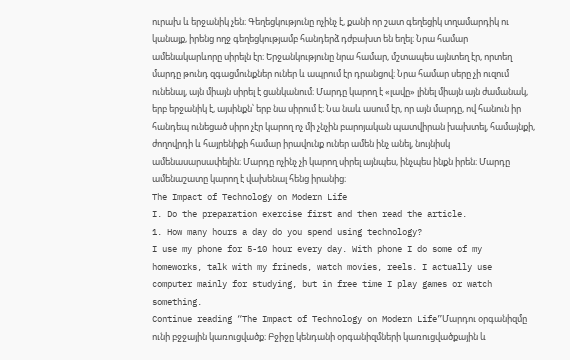ուրախ և երջանիկ չեն։ Գեղեցկությունը ոչինչ է, քանի որ շատ գեղեցիկ տղամարդիկ ու կանայք, իրենց ողջ գեղեցկությամբ հանդերձ դժբախտ են եղել։ Նրա համար ամենակարևորը սիրելն էր։ Երջանկությունը նրա համար, մշտապես այնտեղ էր, որտեղ մարդը թունդ զգացմունքներ ուներ և ապրում էր դրանցով։ Նրա համար սերը չի ուզում ունենալ, այն միայն սիրել է ցանկանում։ Մարդը կարող է «լավը» լինել միայն այն ժամանակ, երբ երջանիկ է, այսինքն՝ երբ նա սիրում է։ Նա նաև ասում էր, որ այն մարդը, ով հանուն իր հանդեպ ունեցած սիրո չէր կարող ոչ մի չնչին բարոյական պատվիրան խախտել, համայնքի, ժողովրդի և հայրենիքի համար իրավունք ուներ ամեն ինչ անել, նույնիսկ ամենասարսափելին։ Մարդը ոչինչ չի կարող սիրել այնպես, ինչպես ինքն իրեն։ Մարդը ամենաշատը կարող է վախենալ հենց իրանից։
The Impact of Technology on Modern Life
I. Do the preparation exercise first and then read the article.
1. How many hours a day do you spend using technology?
I use my phone for 5-10 hour every day. With phone I do some of my homeworks, talk with my frineds, watch movies, reels. I actually use computer mainly for studying, but in free time I play games or watch something.
Continue reading “The Impact of Technology on Modern Life”Մարդու օրգանիզմը ունի բջջային կառուցվածք։ Բջիջը կենդանի օրգանիզմների կառուցվածքային և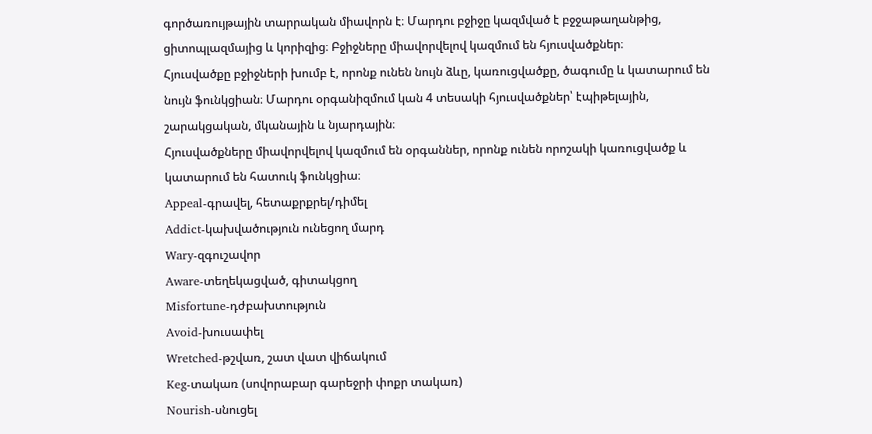գործառույթային տարրական միավորն է։ Մարդու բջիջը կազմված է բջջաթաղանթից, ցիտոպլազմայից և կորիզից։ Բջիջները միավորվելով կազմում են հյուսվածքներ։
Հյուսվածքը բջիջների խումբ է, որոնք ունեն նույն ձևը, կառուցվածքը, ծագումը և կատարում են նույն ֆունկցիան։ Մարդու օրգանիզմում կան 4 տեսակի հյուսվածքներ՝ էպիթելային, շարակցական, մկանային և նյարդային։
Հյուսվածքները միավորվելով կազմում են օրգաններ, որոնք ունեն որոշակի կառուցվածք և կատարում են հատուկ ֆունկցիա։
Appeal-գրավել, հետաքրքրել/դիմել
Addict-կախվածություն ունեցող մարդ
Wary-զգուշավոր
Aware-տեղեկացված, գիտակցող
Misfortune-դժբախտություն
Avoid-խուսափել
Wretched-թշվառ, շատ վատ վիճակում
Keg-տակառ (սովորաբար գարեջրի փոքր տակառ)
Nourish-սնուցել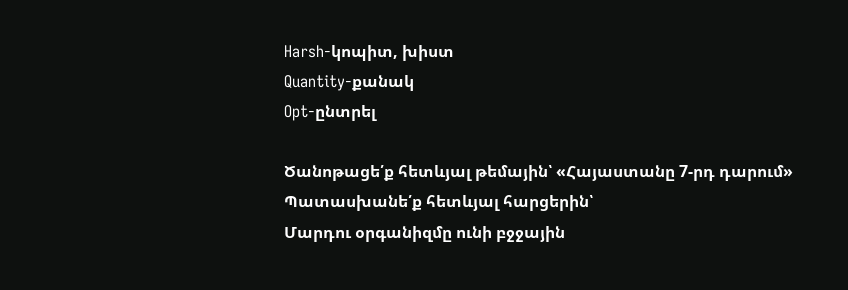Harsh-կոպիտ, խիստ
Quantity-քանակ
Opt-ընտրել

Ծանոթացե՛ք հետևյալ թեմային՝ «Հայաստանը 7-րդ դարում»
Պատասխանե՛ք հետևյալ հարցերին՝
Մարդու օրգանիզմը ունի բջջային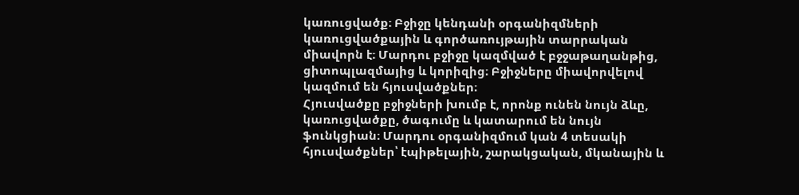կառուցվածք։ Բջիջը կենդանի օրգանիզմների կառուցվածքային և գործառույթային տարրական միավորն է։ Մարդու բջիջը կազմված է բջջաթաղանթից, ցիտոպլազմայից և կորիզից։ Բջիջները միավորվելով կազմում են հյուսվածքներ։
Հյուսվածքը բջիջների խումբ է, որոնք ունեն նույն ձևը, կառուցվածքը, ծագումը և կատարում են նույն ֆունկցիան։ Մարդու օրգանիզմում կան 4 տեսակի հյուսվածքներ՝ էպիթելային, շարակցական, մկանային և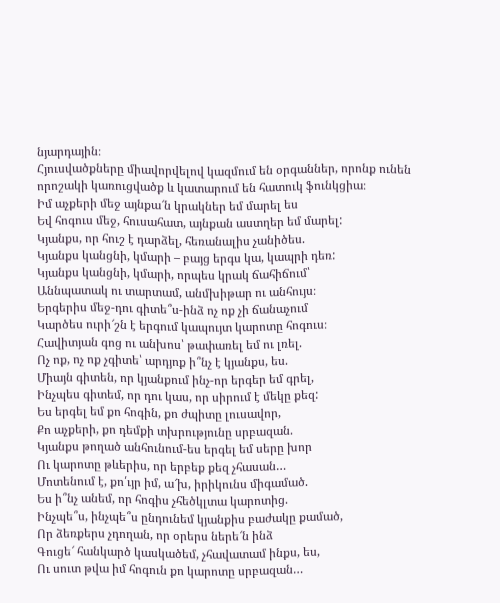նյարդային։
Հյուսվածքները միավորվելով կազմում են օրգաններ, որոնք ունեն որոշակի կառուցվածք և կատարում են հատուկ ֆունկցիա։
Իմ աչքերի մեջ այնքա՜ն կրակներ եմ մարել ես
Եվ հոգուս մեջ, հուսահատ, այնքան աստղեր եմ մարել:
Կյանքս, որ հուշ է դարձել, հեռանալիս չանիծես.
Կյանքս կանցնի, կմարի – բայց երգս կա, կապրի դեռ:
Կյանքս կանցնի, կմարի, որպես կրակ ճահիճում՝
Աննպատակ ու տարտամ, անմխիթար ու անհույս։
Երգերիս մեջ-դու գիտե՞ս-ինձ ոչ ոք չի ճանաչում
Կարծես ուրի՜շն է երգում կապույտ կարոտը հոգուս։
Հավիտյան գոց ու անխոս՝ թափառել եմ ու լռել.
Ոչ ոք, ոչ ոք չգիտե՝ արդյոք ի՞նչ է կյանքս, ես.
Միայն գիտեն, որ կյանքում ինչ-որ երգեր եմ գրել,
Ինչպես գիտեմ, որ դու կաս, որ սիրում է մեկը քեզ:
Ես երգել եմ քո հոգին, քո ժպիտը լուսավոր,
Քո աչքերի, քո դեմքի տխրությունը սրբազան.
Կյանքս թողած անհունում-ես երգել եմ սերը խոր
Ու կարոտը թևերիս, որ երբեք քեզ չհասան…
Մոտենում է, քո՛ւյր իմ, ա՜խ, իրիկունս միգամած.
Ես ի՞նչ անեմ, որ հոգիս չհեծկլտա կարոտից.
Ինչպե՞ս, ինչպե՞ս ընդունեմ կյանքիս բաժակը քամած,
Որ ձեռքերս չդողան, որ օրերս ներե՜ն ինձ
Գուցե՜ հանկարծ կասկածեմ, չհավատամ ինքս, ես,
Ու սուտ թվա իմ հոգուն քո կարոտը սրբազան…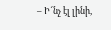– Ի՜նչ էլ լինի,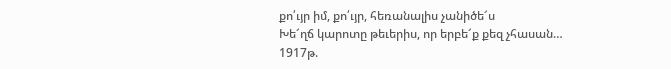քո՛ւյր իմ, քո՛ւյր, հեռանալիս չանիծե՜ս
Խե՜ղճ կարոտը թեւերիս, որ երբե՜ք քեզ չհասան…
1917թ.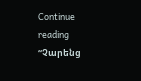Continue reading “Չարենց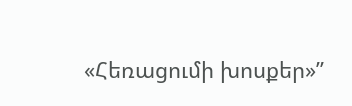«Հեռացումի խոսքեր»”